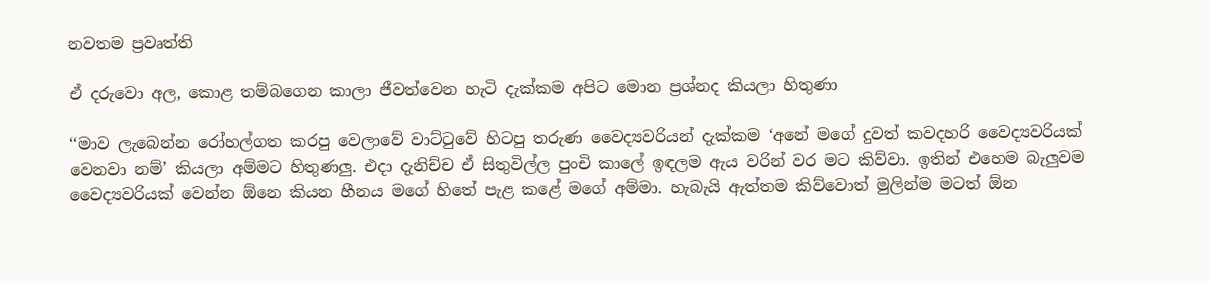නවතම ප්‍රවෘත්ති

ඒ දරුවො අල, කොළ තම්බගෙන කාලා ජීවත්වෙන හැටි දැක්කම අපිට මොන ප්‍රශ්නද කියලා හිතුණා

‘‘මාව ලැබෙන්න රෝහල්ගත කරපු වෙලාවේ වාට්ටුවේ හිටපු තරුණ වෛද්‍යවරියන් දැක්කම ‘අනේ මගේ දුවත් කවදහරි වෛද්‍යවරියක් වෙනවා නම්’ කියලා අම්මට හිතුණලු. එදා දැනිච්ච ඒ සිතුවිල්ල පුංචි කාලේ ඉඳලම ඇය වරින් වර මට කිව්වා. ඉතින් එහෙම බැලුවම වෛද්‍යවරියක් වෙන්න ඕනෙ කියන හීනය මගේ හිතේ පැළ කළේ මගේ අම්මා. හැබැයි ඇත්තම කිව්වොත් මුලින්ම මටත් ඕන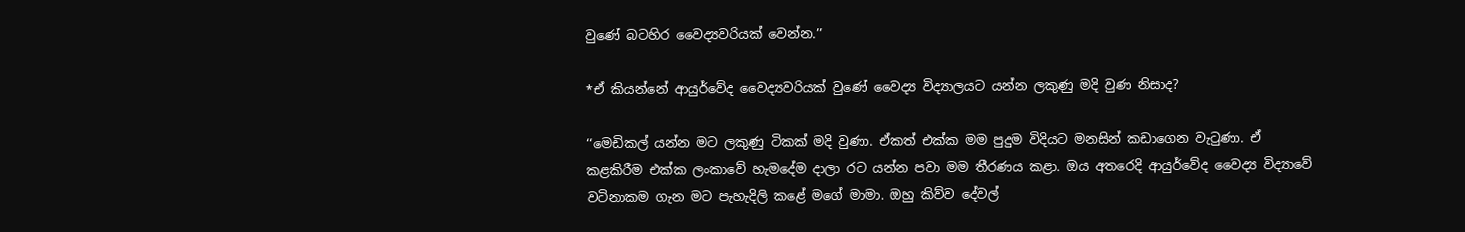වුණේ බටහිර වෛද්‍යවරියක් වෙන්න.’’

*ඒ කියන්නේ ආයුර්වේද වෛද්‍යවරියක් වුණේ වෛද්‍ය විද්‍යාලයට යන්න ලකුණු මදි වුණ නිසාද?

‘‘මෙඩිකල් යන්න මට ලකුණු ටිකක් මදි වුණා. ඒකත් එක්ක මම පුදුම විදියට මනසින් කඩාගෙන වැටුණා. ඒ කළකිරීම එක්ක ලංකාවේ හැමදේම දාලා රට යන්න පවා මම තීරණය කළා. ඔය අතරෙදි ආයුර්වේද වෛද්‍ය විද්‍යාවේ වටිනාකම ගැන මට පැහැදිලි කළේ මගේ මාමා. ඔහු කිව්ව දේවල්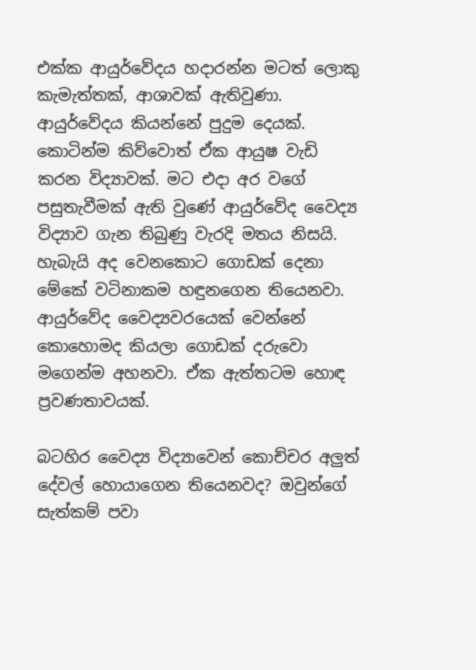එක්ක ආයුර්වේදය හදාරන්න මටත් ලොකු කැමැත්තක්, ආශාවක් ඇතිවුණා. ආයුර්වේදය කියන්නේ පුදුම දෙයක්. කොටින්ම කිව්වොත් ඒක ආයුෂ වැඩි කරන විද්‍යාවක්. මට එදා අර වගේ පසුතැවීමක් ඇති වුණේ ආයුර්වේද වෛද්‍ය විද්‍යාව ගැන තිබුණු වැරදි මතය නිසයි. හැබැයි අද වෙනකොට ගොඩක් දෙනා මේකේ වටිනාකම හඳුනගෙන තියෙනවා. ආයුර්වේද වෛද්‍යවරයෙක් වෙන්නේ කොහොමද කියලා ගොඩක් දරුවො මගෙන්ම අහනවා. ඒක ඇත්තටම හොඳ ප්‍රවණතාවයක්.

බටහිර වෛද්‍ය විද්‍යාවෙන් කොච්චර අලුත් දේවල් හොයාගෙන තියෙනවද? ඔවුන්ගේ සැත්කම් පවා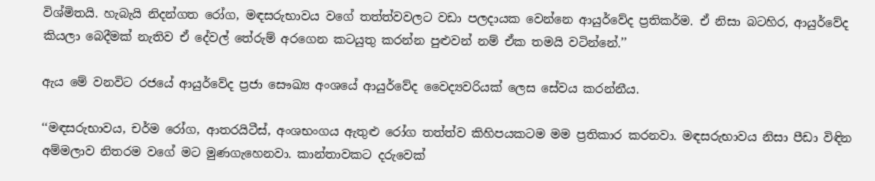විශ්මිතයි. හැබැයි නිදන්ගත රෝග, මඳසරුභාවය වගේ තත්ත්වවලට වඩා පලදායක වෙන්නෙ ආයුර්වේද ප්‍රතිකර්ම. ඒ නිසා බටහිර, ආයුර්වේද කියලා බෙදීමක් නැතිව ඒ දේවල් තේරුම් අරගෙන කටයුතු කරන්න පුළුවන් නම් ඒක තමයි වටින්නේ.’’

ඇය මේ වනවිට රජයේ ආයුර්වේද ප්‍රජා සෞඛ්‍ය අංශයේ ආයුර්වේද වෛද්‍යවරියක් ලෙස සේවය කරන්නීය.

‘‘මඳසරුභාවය, චර්ම රෝග, ආතරයිටීස්, අංශභංගය ඇතුළු රෝග තත්ත්ව කිහිපයකටම මම ප්‍රතිකාර කරනවා. මඳසරුභාවය නිසා පීඩා විඳින අම්මලාව නිතරම වගේ මට මුණගැහෙනවා. කාන්තාවකට දරුවෙක්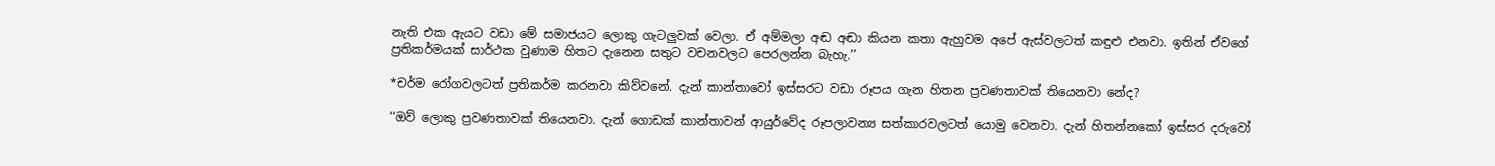නැති එක ඇයට වඩා මේ සමාජයට ලොකු ගැටලුවක් වෙලා. ඒ අම්මලා අඬ අඬා කියන කතා ඇහුවම අපේ ඇස්වලටත් කඳුළු එනවා. ඉතින් ඒවගේ ප්‍රතිකර්මයක් සාර්ථක වුණාම හිතට දැනෙන සතුට වචනවලට පෙරලන්න බැහැ.’’

*චර්ම රෝගවලටත් ප්‍රතිකර්ම කරනවා කිව්වනේ. දැන් කාන්තාවෝ ඉස්සරට වඩා රූපය ගැන හිතන ප්‍රවණතාවක් තියෙනවා නේද?

‘‘ඔව් ලොකු ප්‍රවණතාවක් තියෙනවා. දැන් ගොඩක් කාන්තාවන් ආයුර්වේද රූපලාවන්‍ය සත්කාරවලටත් යොමු වෙනවා. දැන් හිතන්නකෝ ඉස්සර දරුවෝ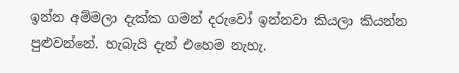ඉන්න අම්මලා දැක්ක ගමන් දරුවෝ ඉන්නවා කියලා කියන්න පුළුවන්නේ. හැබැයි දැන් එහෙම නැහැ.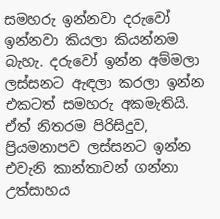සමහරු ඉන්නවා දරුවෝ ඉන්නවා කියලා කියන්නම බැහැ. දරුවෝ ඉන්න අම්මලා ලස්සනට ඇඳලා කරලා ඉන්න එකටත් සමහරු අකමැතියි. ඒත් නිතරම පිරිසිදුව, ප්‍රියමනාපව ලස්සනට ඉන්න එවැනි කාන්තාවන් ගන්නා උත්සාහය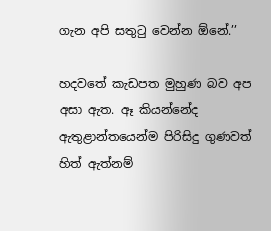ගැන අපි සතුටු වෙන්න ඕනේ.’’

හදවතේ කැඩපත මුහුණ බව අප අසා ඇත. ඈ කියන්නේද ඇතුළාන්තයෙන්ම පිරිසිදු ගුණවත් හිත් ඇත්නම්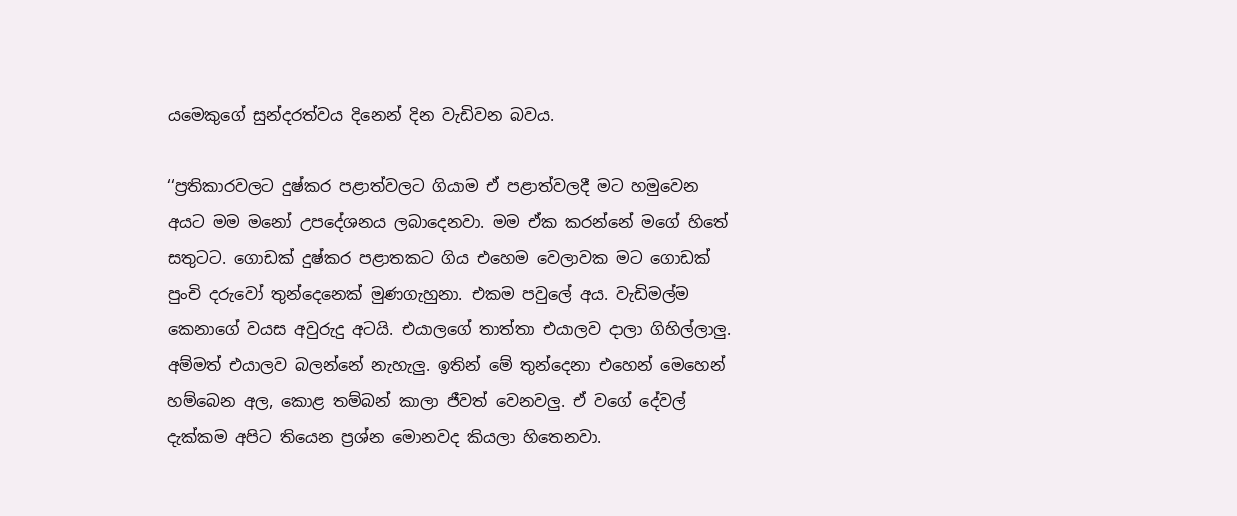යමෙකුගේ සුන්දරත්වය දිනෙන් දින වැඩිවන බවය.

‘‘ප්‍රතිකාරවලට දුෂ්කර පළාත්වලට ගියාම ඒ පළාත්වලදී මට හමුවෙන අයට මම මනෝ උපදේශනය ලබාදෙනවා. මම ඒක කරන්නේ මගේ හිතේ සතුටට. ගොඩක් දුෂ්කර පළාතකට ගිය එහෙම වෙලාවක මට ගොඩක් පුංචි දරුවෝ තුන්දෙනෙක් මුණගැහුනා. එකම පවුලේ අය. වැඩිමල්ම කෙනාගේ වයස අවුරුදු අටයි. එයාලගේ තාත්තා එයාලව දාලා ගිහිල්ලාලු. අම්මත් එයාලව බලන්නේ නැහැලු. ඉතින් මේ තුන්දෙනා එහෙන් මෙහෙන් හම්බෙන අල, කොළ තම්බන් කාලා ජීවත් වෙනවලු. ඒ වගේ දේවල් දැක්කම අපිට තියෙන ප්‍රශ්න මොනවද කියලා හිතෙනවා.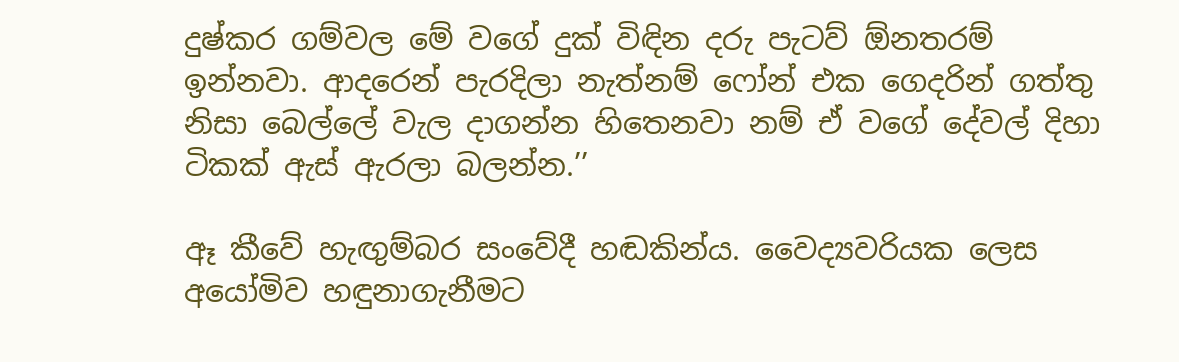දුෂ්කර ගම්වල මේ වගේ දුක් විඳින දරු පැටව් ඕනතරම් ඉන්නවා. ආදරෙන් පැරදිලා නැත්නම් ෆෝන් එක ගෙදරින් ගත්තු නිසා බෙල්ලේ වැල දාගන්න හිතෙනවා නම් ඒ වගේ දේවල් දිහා ටිකක් ඇස් ඇරලා බලන්න.’’

ඈ කීවේ හැඟුම්බර සංවේදී හඬකින්ය. වෛද්‍යවරියක ලෙස අයෝමිව හඳුනාගැනීමට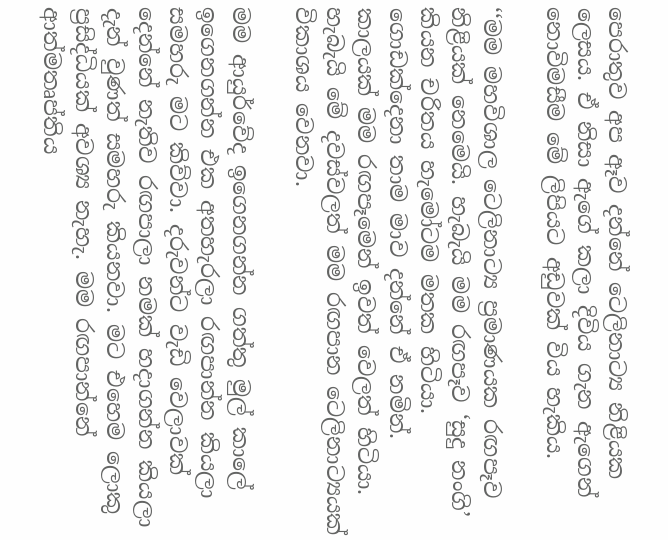පෙරාතුව අප ඈව දන්නේ ටෙලිනාට්‍ය නිළියක ලෙසය. ඒ නිසා ඇගේ කලා දිවිය ගැන ඇගෙන් නොවිමසීම මේ ලිපියට අඩුවක් විය හැකිය.

‘‘මම මහවිශාල ටෙලිනාට්‍ය ප්‍රමාණයක රඟපෑව නිළියක් නෙමෙයි. හැබැයි මම රඟපෑව ‘සුදු නංගි’ කියන චරිතය හැමෝටම මතක හිටියා. ගොඩක්දෙනා තාම මාව දන්නේ ඒ නමින්. කාලයක් මම රඟපෑමෙන් ඉවත් වෙලත් හිටියා. හැබැයි මේ දවස්වලත් මම රඟපාන ටෙලිනාට්‍යයක් විකාශය වෙනවා.

මම ආයුර්වේද ඉගෙනගන්න ගත්තු මුල් කාලේ ඉගෙනගන්න එක අතහැරලා රඟපාන්න කියලා සමහරු මට කිව්වා. දරුවන්ට වැඩි වෙලාවක් දෙන්නේ නැතිව රඟපාලා නමක් හදාගන්න කියලා දැන් වුණත් සමහරු කියනවා. මට එහෙම ලොකු ප්‍රසිද්ධියක් අවශ්‍ය නැහැ. මම රඟපාන්නේ ආත්මතෘප්තිය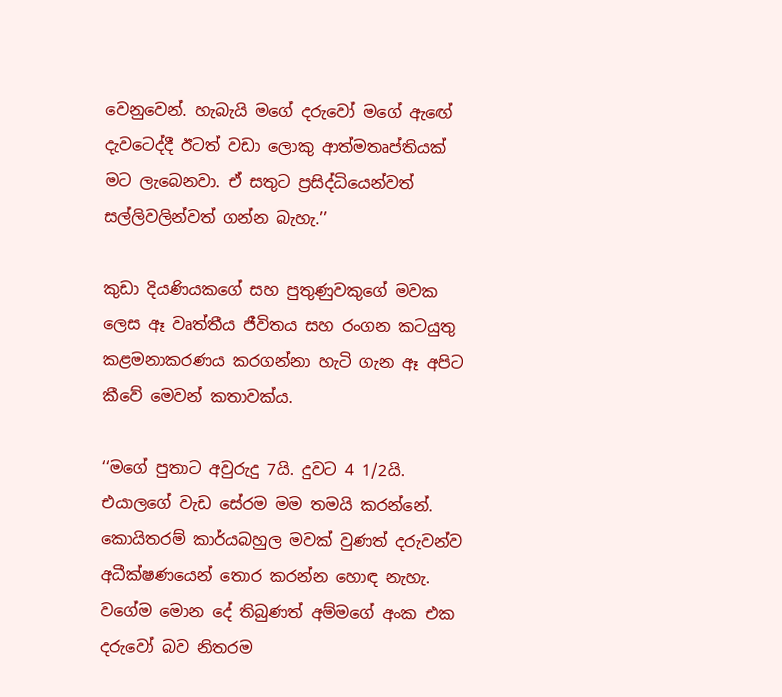වෙනුවෙන්. හැබැයි මගේ දරුවෝ මගේ ඇඟේ දැවටෙද්දී ඊටත් වඩා ලොකු ආත්මතෘප්තියක් මට ලැබෙනවා. ඒ සතුට ප්‍රසිද්ධියෙන්වත් සල්ලිවලින්වත් ගන්න බැහැ.’’

කුඩා දියණියකගේ සහ පුතුණුවකුගේ මවක ලෙස ඈ වෘත්තීය ජීවිතය සහ රංගන කටයුතු කළමනාකරණය කරගන්නා හැටි ගැන ඈ අපිට කීවේ මෙවන් කතාවක්ය.

‘‘මගේ පුතාට අවුරුදු 7යි. දුවට 4 1/2යි. එයාලගේ වැඩ සේරම මම තමයි කරන්නේ. කොයිතරම් කාර්යබහුල මවක් වුණත් දරුවන්ව අධීක්ෂණයෙන් තොර කරන්න හොඳ නැහැ. වගේම මොන දේ තිබුණත් අම්මගේ අංක එක දරුවෝ බව නිතරම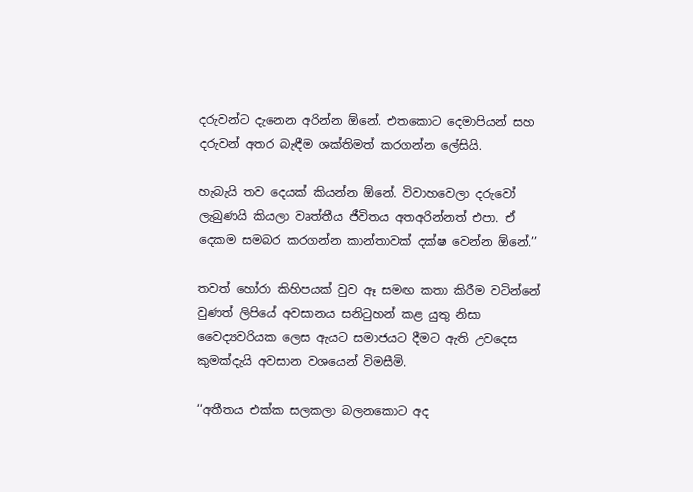දරුවන්ට දැනෙන අරින්න ඕනේ. එතකොට දෙමාපියන් සහ දරුවන් අතර බැඳීම ශක්තිමත් කරගන්න ලේසියි.

හැබැයි තව දෙයක් කියන්න ඕනේ. විවාහවෙලා දරුවෝ ලැබුණයි කියලා වෘත්තීය ජීවිතය අතඅරින්නත් එපා. ඒ දෙකම සමබර කරගන්න කාන්තාවක් දක්ෂ වෙන්න ඕනේ.’’

තවත් හෝරා කිහිපයක් වුව ඈ සමඟ කතා කිරීම වටින්නේ වුණත් ලිපියේ අවසානය සනිටුහන් කළ යුතු නිසා වෛද්‍යවරියක ලෙස ඇයට සමාජයට දීමට ඇති උවදෙස කුමක්දැයි අවසාන වශයෙන් විමසීමි.

‘‘අතීතය එක්ක සලකලා බලනකොට අද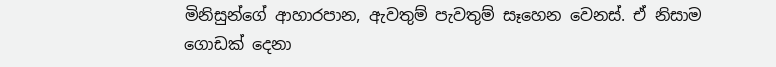මිනිසුන්ගේ ආහාරපාන, ඇවතුම් පැවතුම් සෑහෙන වෙනස්. ඒ නිසාම ගොඩක් දෙනා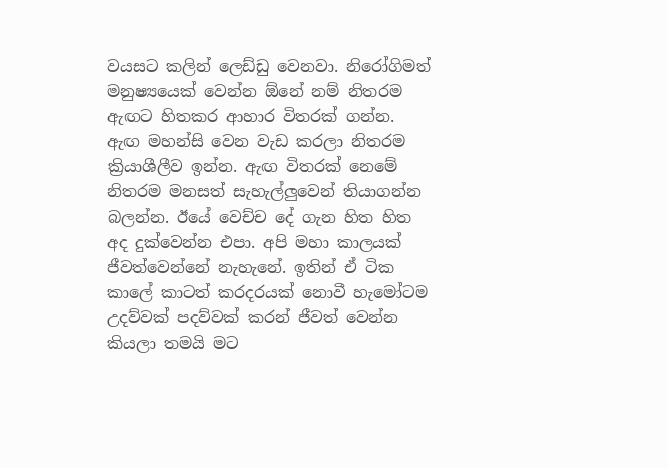වයසට කලින් ලෙඩ්ඩු වෙනවා. නිරෝගිමත් මනුෂ්‍යයෙක් වෙන්න ඕනේ නම් නිතරම ඇඟට හිතකර ආහාර විතරක් ගන්න. ඇඟ මහන්සි වෙන වැඩ කරලා නිතරම ක්‍රියාශීලීව ඉන්න. ඇඟ විතරක් නෙමේ නිතරම මනසත් සැහැල්ලුවෙන් තියාගන්න බලන්න. ඊයේ වෙච්ච දේ ගැන හිත හිත අද දුක්වෙන්න එපා. අපි මහා කාලයක් ජීවත්වෙන්නේ නැහැනේ. ඉතින් ඒ ටික කාලේ කාටත් කරදරයක් නොවී හැමෝටම උදව්වක් පදව්වක් කරන් ජීවත් වෙන්න කියලා තමයි මට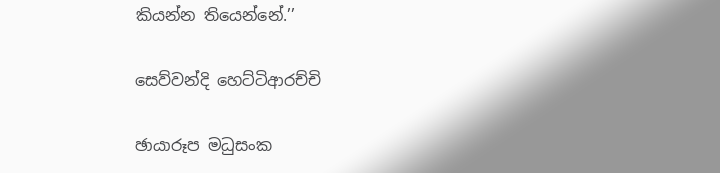කියන්න තියෙන්නේ.’’

සෙව්වන්දි හෙට්ටිආරච්චි

ඡායාරූප මධුසංක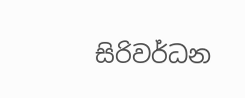සිරිවර්ධන